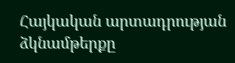Հայկական արտադրության ձկնամթերքը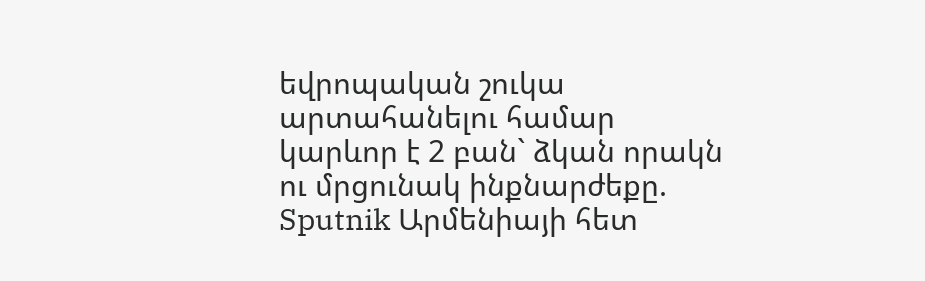եվրոպական շուկա արտահանելու համար կարևոր է 2 բան` ձկան որակն ու մրցունակ ինքնարժեքը. Sputnik Արմենիայի հետ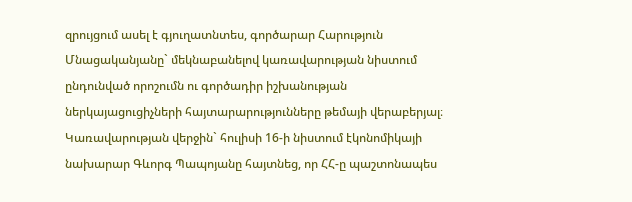զրույցում ասել է գյուղատնտես, գործարար Հարություն Մնացականյանը` մեկնաբանելով կառավարության նիստում ընդունված որոշումն ու գործադիր իշխանության ներկայացուցիչների հայտարարությունները թեմայի վերաբերյալ։
Կառավարության վերջին` հուլիսի 16-ի նիստում էկոնոմիկայի նախարար Գևորգ Պապոյանը հայտնեց, որ ՀՀ-ը պաշտոնապես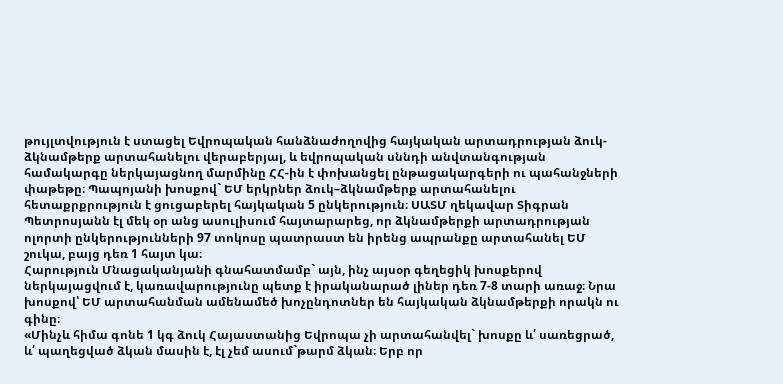թույլտվություն է ստացել Եվրոպական հանձնաժողովից հայկական արտադրության ձուկ-ձկնամթերք արտահանելու վերաբերյալ, և եվրոպական սննդի անվտանգության համակարգը ներկայացնող մարմինը ՀՀ-ին է փոխանցել ընթացակարգերի ու պահանջների փաթեթը։ Պապոյանի խոսքով` ԵՄ երկրներ ձուկ–ձկնամթերք արտահանելու հետաքրքրություն է ցուցաբերել հայկական 5 ընկերություն։ ՍԱՏՄ ղեկավար Տիգրան Պետրոսյանն էլ մեկ օր անց ասուլիսում հայտարարեց, որ ձկնամթերքի արտադրության ոլորտի ընկերությունների 97 տոկոսը պատրաստ են իրենց ապրանքը արտահանել ԵՄ շուկա, բայց դեռ 1 հայտ կա։
Հարություն Մնացականյանի գնահատմամբ` այն, ինչ այսօր գեղեցիկ խոսքերով ներկայացվում է, կառավարությունը պետք է իրականարած լիներ դեռ 7-8 տարի առաջ։ Նրա խոսքով՝ ԵՄ արտահանման ամենամեծ խոչընդոտներ են հայկական ձկնամթերքի որակն ու գինը։
«Մինչև հիմա գոնե 1 կգ ձուկ Հայաստանից Եվրոպա չի արտահանվել` խոսքը և՛ սառեցրած, և՛ պաղեցված ձկան մասին է, էլ չեմ ասում`թարմ ձկան։ Երբ որ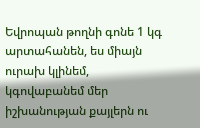Եվրոպան թողնի գոնե 1 կգ արտահանեն, ես միայն ուրախ կլինեմ, կգովաբանեմ մեր իշխանության քայլերն ու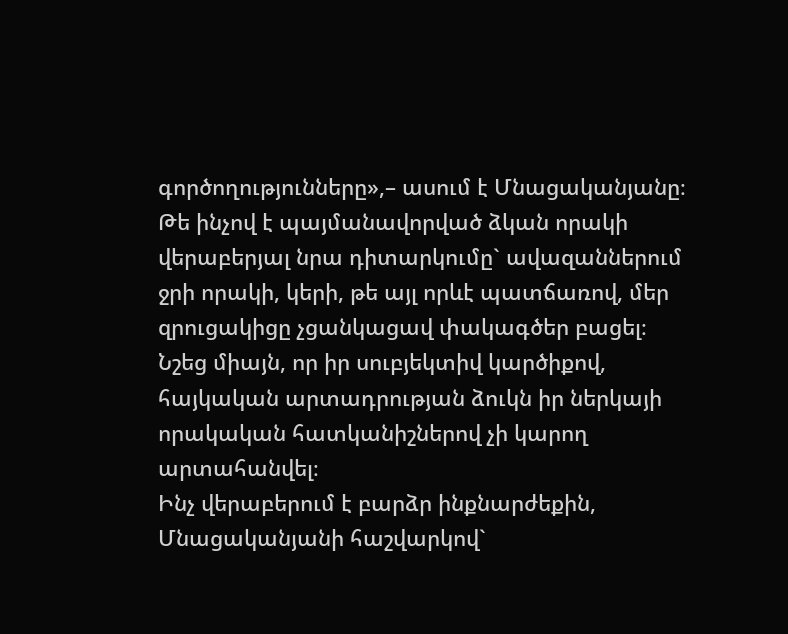գործողությունները»,– ասում է Մնացականյանը։
Թե ինչով է պայմանավորված ձկան որակի վերաբերյալ նրա դիտարկումը` ավազաններում ջրի որակի, կերի, թե այլ որևէ պատճառով, մեր զրուցակիցը չցանկացավ փակագծեր բացել։ Նշեց միայն, որ իր սուբյեկտիվ կարծիքով, հայկական արտադրության ձուկն իր ներկայի որակական հատկանիշներով չի կարող արտահանվել։
Ինչ վերաբերում է բարձր ինքնարժեքին, Մնացականյանի հաշվարկով`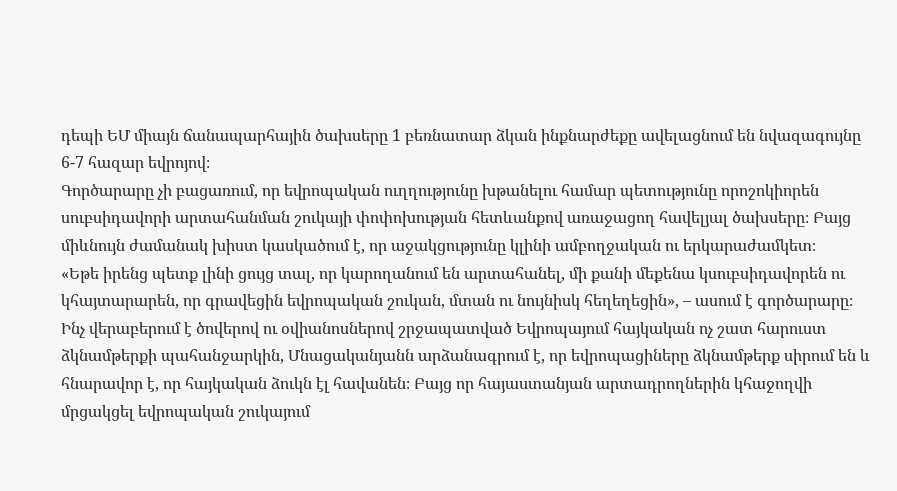դեպի ԵՄ միայն ճանապարհային ծախսերը 1 բեռնատար ձկան ինքնարժեքը ավելացնում են նվազագույնը 6-7 հազար եվրոյով։
Գործարարը չի բացառում, որ եվրոպական ուղղությունը խթանելու համար պետությունը որոշոկիորեն սուբսիդավորի արտահանման շուկայի փոփոխության հետևանքով առաջացող հավելյալ ծախսերը։ Բայց միևնույն ժամանակ խիստ կասկածում է, որ աջակցությունը կլինի ամբողջական ու երկարաժամկետ։
«Եթե իրենց պետք լինի ցույց տալ, որ կարողանում են արտահանել, մի քանի մեքենա կսուբսիդավորեն ու կհայտարարեն, որ գրավեցին եվրոպական շուկան, մտան ու նույնիսկ հեղեղեցին», – ասում է գործարարը։
Ինչ վերաբերում է ծովերով ու օվիանոսներով շրջապատված Եվրոպայում հայկական ոչ շատ հարուստ ձկնամթերքի պահանջարկին, Մնացականյանն արձանագրում է, որ եվրոպացիները ձկնամթերք սիրում են և հնարավոր է, որ հայկական ձուկն էլ հավանեն։ Բայց որ հայաստանյան արտադրողներին կհաջողվի մրցակցել եվրոպական շուկայում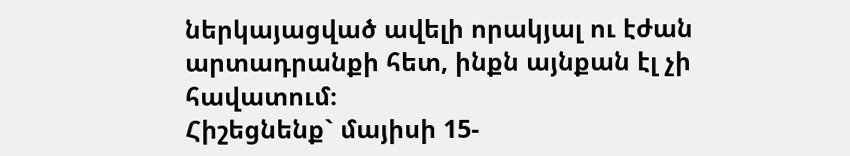ներկայացված ավելի որակյալ ու էժան արտադրանքի հետ, ինքն այնքան էլ չի հավատում։
Հիշեցնենք` մայիսի 15-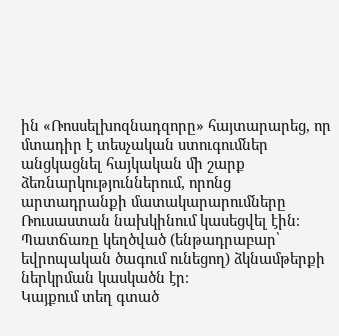ին «Ռոսսելխոզնադզորը» հայտարարեց, որ մտադիր է տեսչական ստուգումներ անցկացնել հայկական մի շարք ձեռնարկություններում, որոնց արտադրանքի մատակարարումները Ռուսաստան նախկինում կասեցվել էին։ Պատճառը կեղծված (ենթադրաբար՝ եվրոպական ծագում ունեցող) ձկնամթերքի ներկրման կասկածն էր։
Կայքում տեղ գտած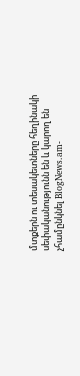մտքերն ու տեսակետները հեղինակի սեփականությունն են և կարող են չհամընկնել BlogNews.am-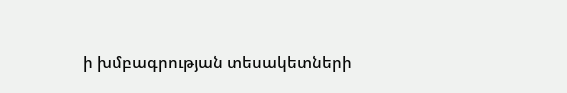ի խմբագրության տեսակետների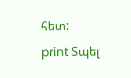հետ:
print Տպել